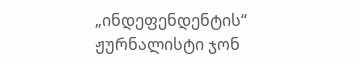„ინდეფენდენტის“ ჟურნალისტი ჯონ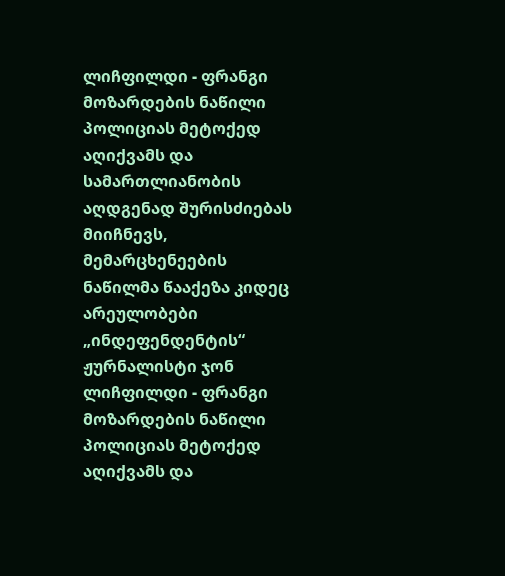ლიჩფილდი - ფრანგი მოზარდების ნაწილი პოლიციას მეტოქედ აღიქვამს და სამართლიანობის აღდგენად შურისძიებას მიიჩნევს, მემარცხენეების ნაწილმა წააქეზა კიდეც არეულობები
„ინდეფენდენტის“ ჟურნალისტი ჯონ ლიჩფილდი - ფრანგი მოზარდების ნაწილი პოლიციას მეტოქედ აღიქვამს და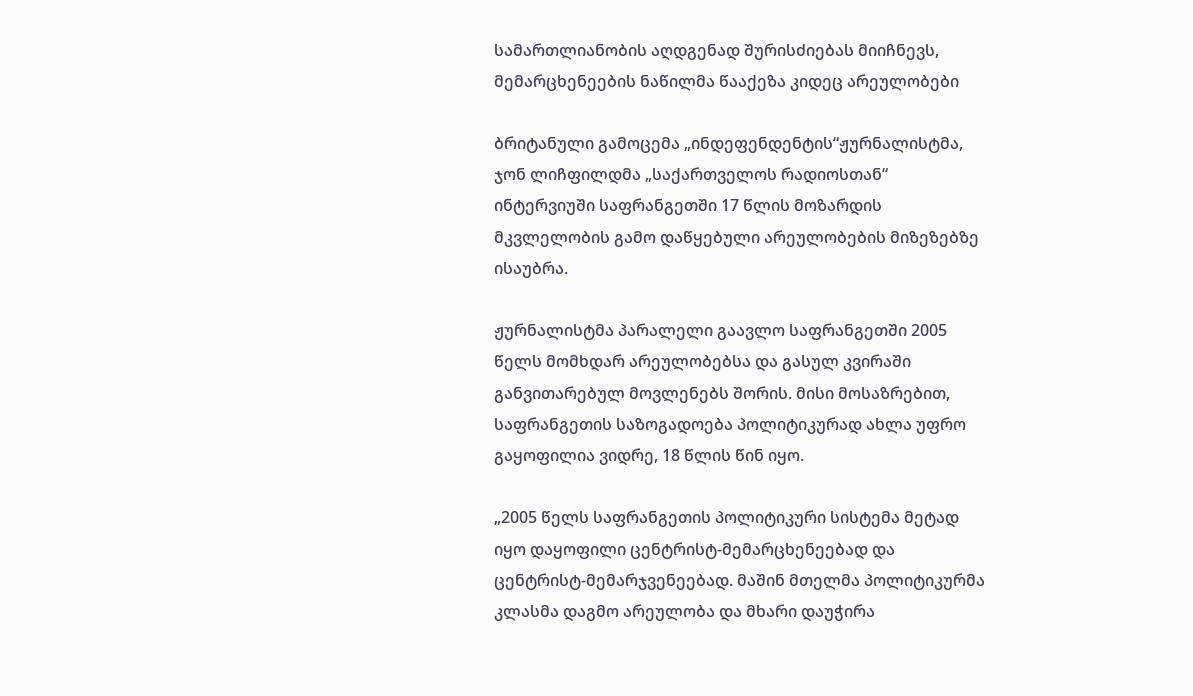სამართლიანობის აღდგენად შურისძიებას მიიჩნევს, მემარცხენეების ნაწილმა წააქეზა კიდეც არეულობები

ბრიტანული გამოცემა „ინდეფენდენტის“ჟურნალისტმა, ჯონ ლიჩფილდმა „საქართველოს რადიოსთან“ ინტერვიუში საფრანგეთში 17 წლის მოზარდის მკვლელობის გამო დაწყებული არეულობების მიზეზებზე ისაუბრა.

ჟურნალისტმა პარალელი გაავლო საფრანგეთში 2005 წელს მომხდარ არეულობებსა და გასულ კვირაში განვითარებულ მოვლენებს შორის. მისი მოსაზრებით, საფრანგეთის საზოგადოება პოლიტიკურად ახლა უფრო გაყოფილია ვიდრე, 18 წლის წინ იყო.

„2005 წელს საფრანგეთის პოლიტიკური სისტემა მეტად იყო დაყოფილი ცენტრისტ-მემარცხენეებად და ცენტრისტ-მემარჯვენეებად. მაშინ მთელმა პოლიტიკურმა კლასმა დაგმო არეულობა და მხარი დაუჭირა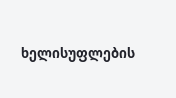ხელისუფლების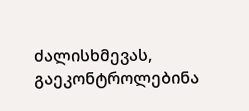ძალისხმევას, გაეკონტროლებინა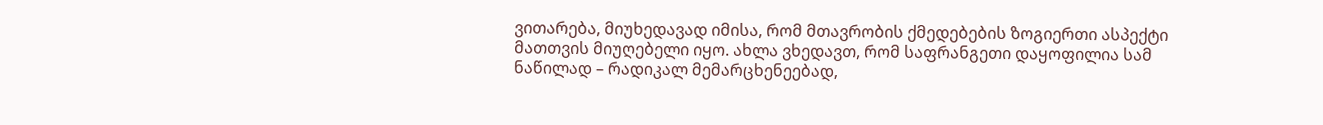ვითარება, მიუხედავად იმისა, რომ მთავრობის ქმედებების ზოგიერთი ასპექტი მათთვის მიუღებელი იყო. ახლა ვხედავთ, რომ საფრანგეთი დაყოფილია სამ ნაწილად – რადიკალ მემარცხენეებად,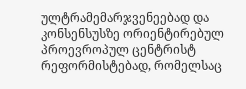ულტრამემარჯვენეებად და კონსენსუსზე ორიენტირებულ პროევროპულ ცენტრისტ რეფორმისტებად, რომელსაც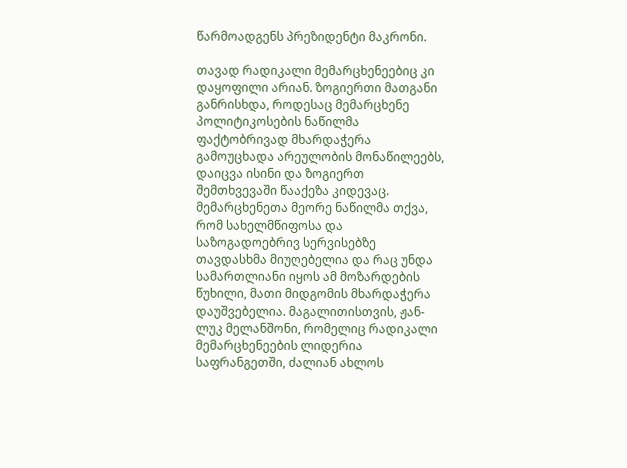წარმოადგენს პრეზიდენტი მაკრონი.

თავად რადიკალი მემარცხენეებიც კი დაყოფილი არიან. ზოგიერთი მათგანი განრისხდა, როდესაც მემარცხენე პოლიტიკოსების ნაწილმა ფაქტობრივად მხარდაჭერა გამოუცხადა არეულობის მონაწილეებს, დაიცვა ისინი და ზოგიერთ შემთხვევაში წააქეზა კიდევაც. მემარცხენეთა მეორე ნაწილმა თქვა, რომ სახელმწიფოსა და საზოგადოებრივ სერვისებზე თავდასხმა მიუღებელია და რაც უნდა სამართლიანი იყოს ამ მოზარდების წუხილი, მათი მიდგომის მხარდაჭერა დაუშვებელია. მაგალითისთვის, ჟან-ლუკ მელანშონი, რომელიც რადიკალი მემარცხენეების ლიდერია საფრანგეთში, ძალიან ახლოს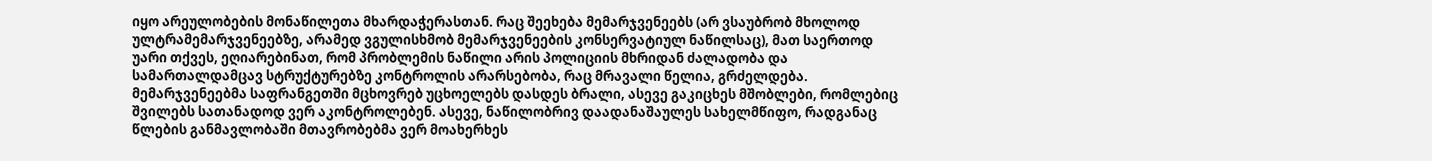იყო არეულობების მონაწილეთა მხარდაჭერასთან. რაც შეეხება მემარჯვენეებს (არ ვსაუბრობ მხოლოდ ულტრამემარჯვენეებზე, არამედ ვგულისხმობ მემარჯვენეების კონსერვატიულ ნაწილსაც), მათ საერთოდ უარი თქვეს, ეღიარებინათ, რომ პრობლემის ნაწილი არის პოლიციის მხრიდან ძალადობა და სამართალდამცავ სტრუქტურებზე კონტროლის არარსებობა, რაც მრავალი წელია, გრძელდება. მემარჯვენეებმა საფრანგეთში მცხოვრებ უცხოელებს დასდეს ბრალი, ასევე გაკიცხეს მშობლები, რომლებიც შვილებს სათანადოდ ვერ აკონტროლებენ. ასევე, ნაწილობრივ დაადანაშაულეს სახელმწიფო, რადგანაც წლების განმავლობაში მთავრობებმა ვერ მოახერხეს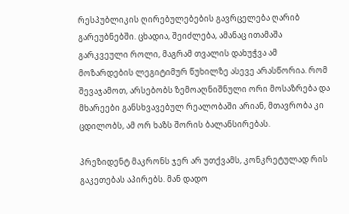რესპუბლიკის ღირებულებების გავრცელება ღარიბ გარეუბნებში. ცხადია, შეიძლება, ამანაც ითამაშა გარკვეული როლი, მაგრამ თვალის დახუჭვა ამ მოზარდების ლეგიტიმურ წუხილზე ასევე არასწორია. რომ შევაჯამოთ, არსებობს ზემოაღნიშნული ორი მოსაზრება და მხარეები განსხვავებულ რეალობაში არიან, მთავრობა კი ცდილობს, ამ ორ ხაზს შორის ბალანსირებას.

პრეზიდენტ მაკრონს ჯერ არ უთქვამს, კონკრეტულად რის გაკეთებას აპირებს. მან დადო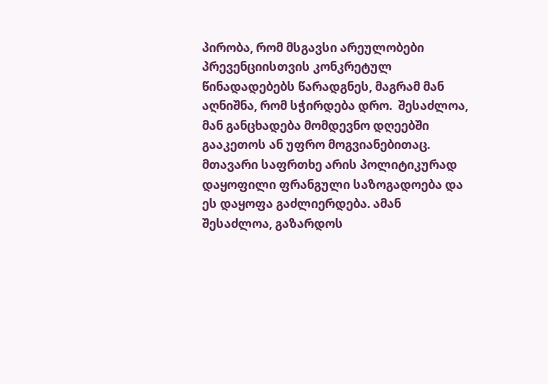პირობა, რომ მსგავსი არეულობები პრევენციისთვის კონკრეტულ წინადადებებს წარადგნეს, მაგრამ მან აღნიშნა, რომ სჭირდება დრო.  შესაძლოა, მან განცხადება მომდევნო დღეებში გააკეთოს ან უფრო მოგვიანებითაც. მთავარი საფრთხე არის პოლიტიკურად დაყოფილი ფრანგული საზოგადოება და ეს დაყოფა გაძლიერდება. ამან შესაძლოა, გაზარდოს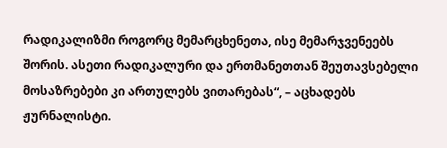რადიკალიზმი როგორც მემარცხენეთა, ისე მემარჯვენეებს შორის. ასეთი რადიკალური და ერთმანეთთან შეუთავსებელი მოსაზრებები კი ართულებს ვითარებას“, – აცხადებს ჟურნალისტი.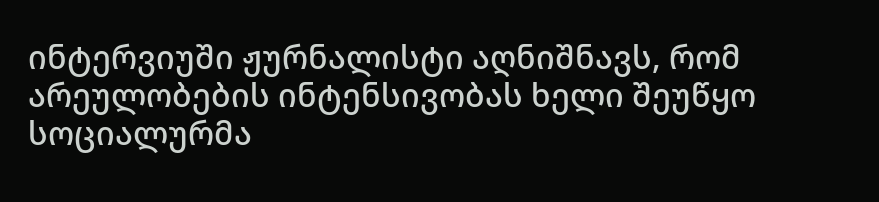ინტერვიუში ჟურნალისტი აღნიშნავს, რომ არეულობების ინტენსივობას ხელი შეუწყო სოციალურმა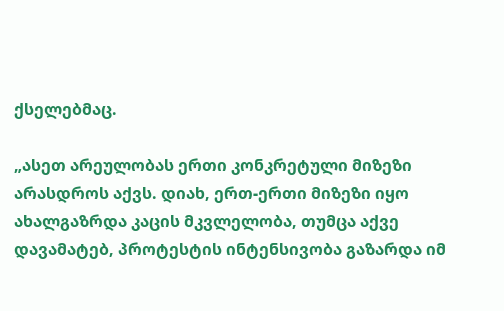ქსელებმაც.

„ასეთ არეულობას ერთი კონკრეტული მიზეზი არასდროს აქვს. დიახ, ერთ-ერთი მიზეზი იყო ახალგაზრდა კაცის მკვლელობა, თუმცა აქვე დავამატებ, პროტესტის ინტენსივობა გაზარდა იმ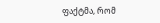ფაქტმა, რომ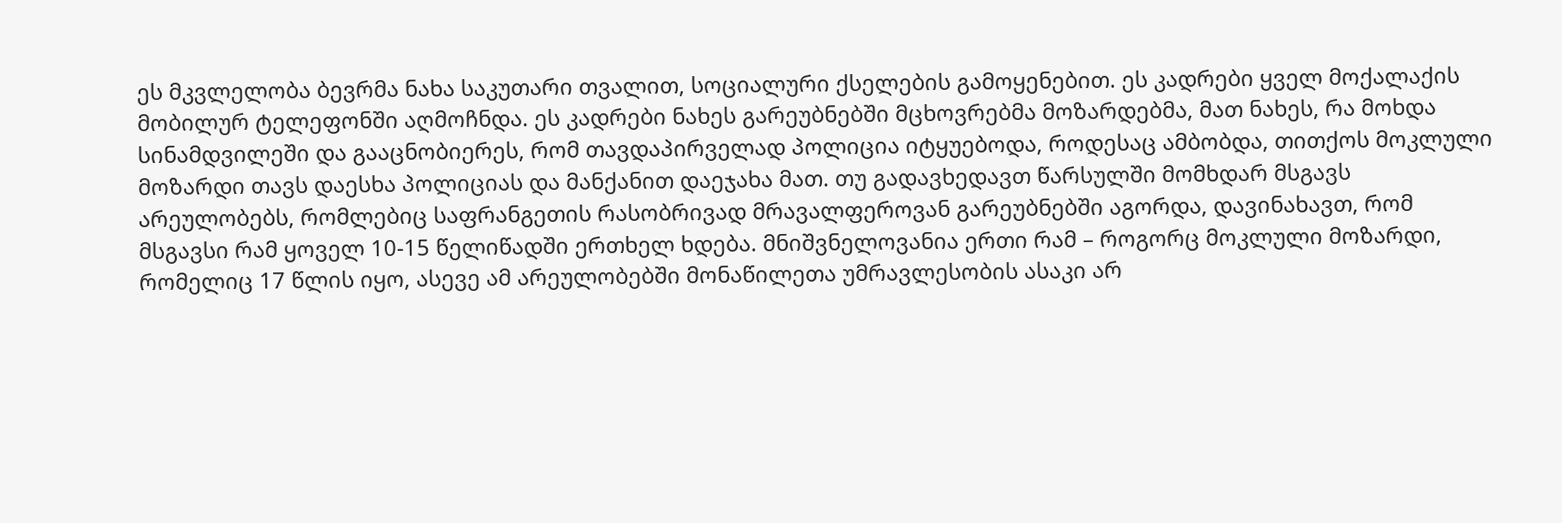ეს მკვლელობა ბევრმა ნახა საკუთარი თვალით, სოციალური ქსელების გამოყენებით. ეს კადრები ყველ მოქალაქის მობილურ ტელეფონში აღმოჩნდა. ეს კადრები ნახეს გარეუბნებში მცხოვრებმა მოზარდებმა, მათ ნახეს, რა მოხდა სინამდვილეში და გააცნობიერეს, რომ თავდაპირველად პოლიცია იტყუებოდა, როდესაც ამბობდა, თითქოს მოკლული მოზარდი თავს დაესხა პოლიციას და მანქანით დაეჯახა მათ. თუ გადავხედავთ წარსულში მომხდარ მსგავს არეულობებს, რომლებიც საფრანგეთის რასობრივად მრავალფეროვან გარეუბნებში აგორდა, დავინახავთ, რომ მსგავსი რამ ყოველ 10-15 წელიწადში ერთხელ ხდება. მნიშვნელოვანია ერთი რამ – როგორც მოკლული მოზარდი, რომელიც 17 წლის იყო, ასევე ამ არეულობებში მონაწილეთა უმრავლესობის ასაკი არ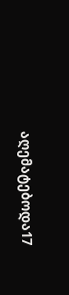აღემატებოდა17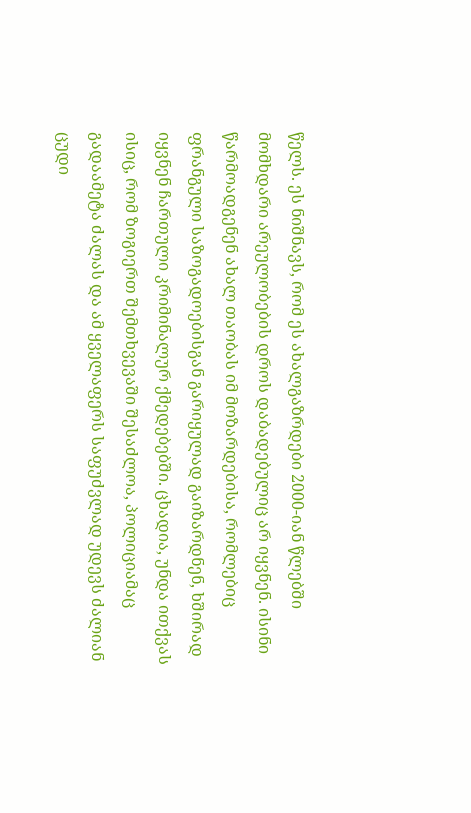წელს. ეს ნიშნავს, რომ ეს ახალგაზრდები 2000-იან წლებში მომხდარი არეულობების დროს დაბადებულიც არ იყვნენ. ისინი წარმოადგენენ ახალ თაობას იმ მოზარდებისა, რომლებიც ფრანგული საზოგადოებისგან გარიყულად გაიზარდნენ, ხშირად იყვნენ ჩართული კრიმინალურ ქმედებებში. ცხადია, უნდა ითქვას ისიც, რომ ზოგიერთ შემთხვევაში შესაძლოა, პოლიციამაც გადაამეტა ძალას და ამ ყველაფერს საფუძვლად უდევს ძალიან ცუდი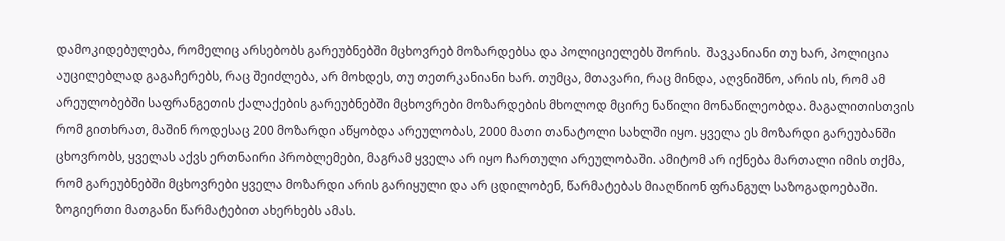დამოკიდებულება, რომელიც არსებობს გარეუბნებში მცხოვრებ მოზარდებსა და პოლიციელებს შორის.  შავკანიანი თუ ხარ, პოლიცია აუცილებლად გაგაჩერებს, რაც შეიძლება, არ მოხდეს, თუ თეთრკანიანი ხარ. თუმცა, მთავარი, რაც მინდა, აღვნიშნო, არის ის, რომ ამ არეულობებში საფრანგეთის ქალაქების გარეუბნებში მცხოვრები მოზარდების მხოლოდ მცირე ნაწილი მონაწილეობდა. მაგალითისთვის რომ გითხრათ, მაშინ როდესაც 200 მოზარდი აწყობდა არეულობას, 2000 მათი თანატოლი სახლში იყო. ყველა ეს მოზარდი გარეუბანში ცხოვრობს, ყველას აქვს ერთნაირი პრობლემები, მაგრამ ყველა არ იყო ჩართული არეულობაში. ამიტომ არ იქნება მართალი იმის თქმა, რომ გარეუბნებში მცხოვრები ყველა მოზარდი არის გარიყული და არ ცდილობენ, წარმატებას მიაღწიონ ფრანგულ საზოგადოებაში. ზოგიერთი მათგანი წარმატებით ახერხებს ამას.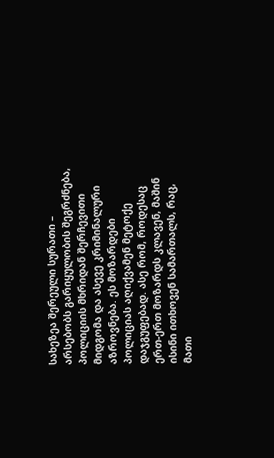სახეზეა შერეული სურათი – არსებობს გარიყულობის შეგრძნება, პოლიციის მხრიდან შერჩევითი მიდგომა და ასევე კრიმინალური აზროვნება. ეს მოზარდები პოლიციას აღიქვამენ მეტოქე დაჯგუფებად. ასე რომ, როდესაც ერთ-ერთ მოზარდს კლავენ, მაშინ ისინი ითხოვენ სამართალს, რაც, მათი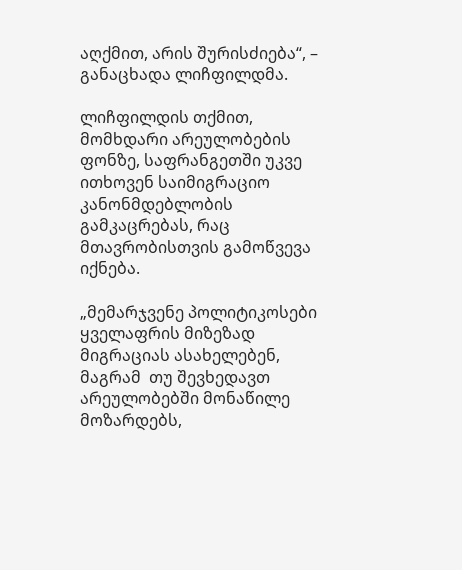აღქმით, არის შურისძიება“, – განაცხადა ლიჩფილდმა.

ლიჩფილდის თქმით, მომხდარი არეულობების ფონზე, საფრანგეთში უკვე ითხოვენ საიმიგრაციო კანონმდებლობის გამკაცრებას, რაც მთავრობისთვის გამოწვევა იქნება.

„მემარჯვენე პოლიტიკოსები ყველაფრის მიზეზად მიგრაციას ასახელებენ, მაგრამ  თუ შევხედავთ არეულობებში მონაწილე მოზარდებს,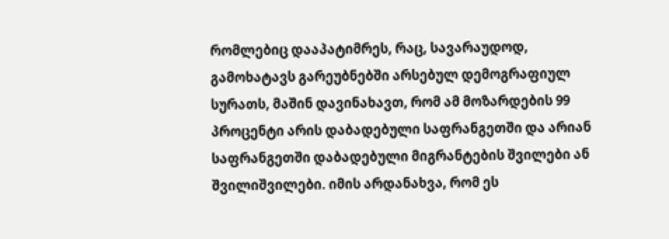რომლებიც დააპატიმრეს, რაც, სავარაუდოდ, გამოხატავს გარეუბნებში არსებულ დემოგრაფიულ სურათს, მაშინ დავინახავთ, რომ ამ მოზარდების 99 პროცენტი არის დაბადებული საფრანგეთში და არიან საფრანგეთში დაბადებული მიგრანტების შვილები ან შვილიშვილები. იმის არდანახვა, რომ ეს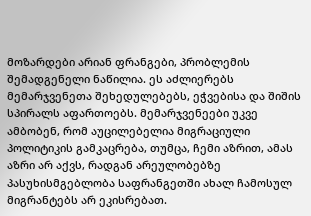მოზარდები არიან ფრანგები, პრობლემის შემადგენელი ნაწილია. ეს აძლიერებს მემარჯვენეთა შეხედულებებს, ეჭვებისა და შიშის სპირალს აფართოებს. მემარჯვენეები უკვე ამბობენ, რომ აუცილებელია მიგრაციული პოლიტიკის გამკაცრება, თუმცა, ჩემი აზრით, ამას აზრი არ აქვს, რადგან არეულობებზე პასუხისმგებლობა საფრანგეთში ახალ ჩამოსულ მიგრანტებს არ ეკისრებათ.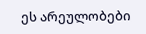ეს არეულობები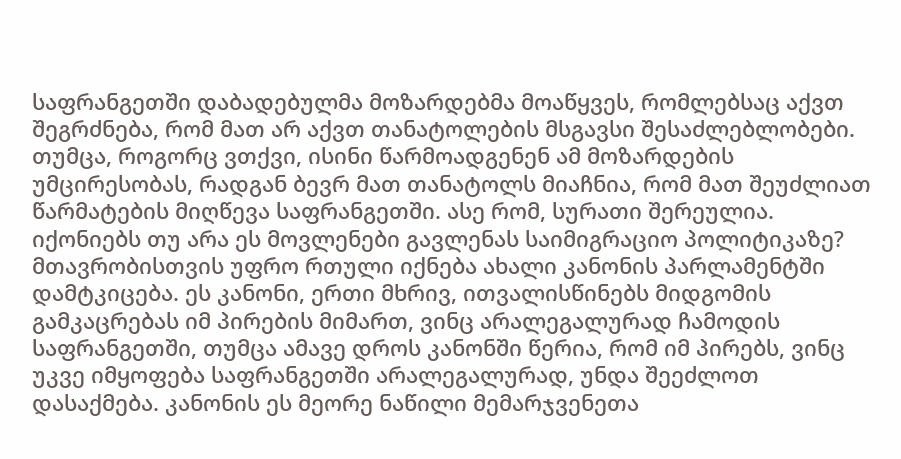საფრანგეთში დაბადებულმა მოზარდებმა მოაწყვეს, რომლებსაც აქვთ შეგრძნება, რომ მათ არ აქვთ თანატოლების მსგავსი შესაძლებლობები. თუმცა, როგორც ვთქვი, ისინი წარმოადგენენ ამ მოზარდების უმცირესობას, რადგან ბევრ მათ თანატოლს მიაჩნია, რომ მათ შეუძლიათ წარმატების მიღწევა საფრანგეთში. ასე რომ, სურათი შერეულია. იქონიებს თუ არა ეს მოვლენები გავლენას საიმიგრაციო პოლიტიკაზე? მთავრობისთვის უფრო რთული იქნება ახალი კანონის პარლამენტში დამტკიცება. ეს კანონი, ერთი მხრივ, ითვალისწინებს მიდგომის გამკაცრებას იმ პირების მიმართ, ვინც არალეგალურად ჩამოდის საფრანგეთში, თუმცა ამავე დროს კანონში წერია, რომ იმ პირებს, ვინც უკვე იმყოფება საფრანგეთში არალეგალურად, უნდა შეეძლოთ დასაქმება. კანონის ეს მეორე ნაწილი მემარჯვენეთა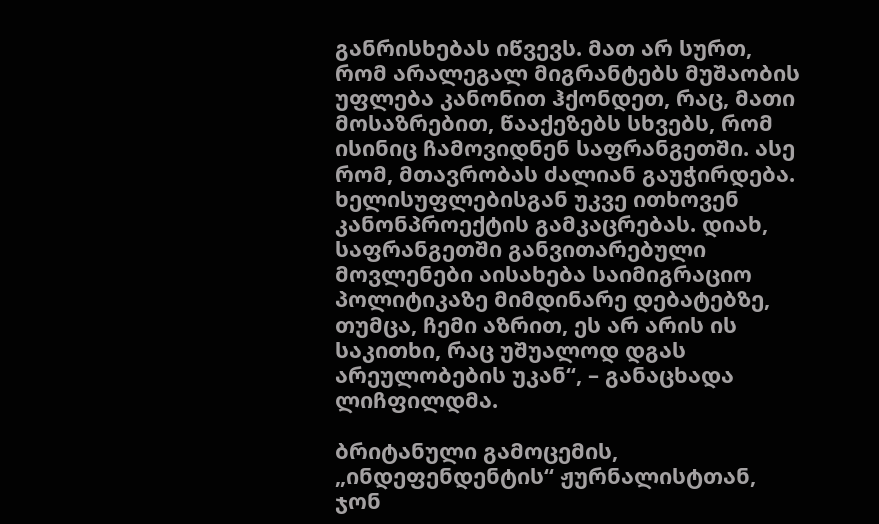განრისხებას იწვევს. მათ არ სურთ, რომ არალეგალ მიგრანტებს მუშაობის უფლება კანონით ჰქონდეთ, რაც, მათი მოსაზრებით, წააქეზებს სხვებს, რომ ისინიც ჩამოვიდნენ საფრანგეთში. ასე რომ, მთავრობას ძალიან გაუჭირდება. ხელისუფლებისგან უკვე ითხოვენ კანონპროექტის გამკაცრებას. დიახ, საფრანგეთში განვითარებული მოვლენები აისახება საიმიგრაციო პოლიტიკაზე მიმდინარე დებატებზე, თუმცა, ჩემი აზრით, ეს არ არის ის საკითხი, რაც უშუალოდ დგას არეულობების უკან“, – განაცხადა ლიჩფილდმა.

ბრიტანული გამოცემის, „ინდეფენდენტის“ ჟურნალისტთან, ჯონ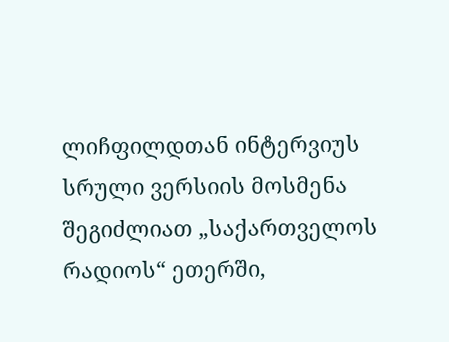ლიჩფილდთან ინტერვიუს სრული ვერსიის მოსმენა შეგიძლიათ „საქართველოს რადიოს“ ეთერში,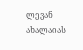ლევან ახალაიას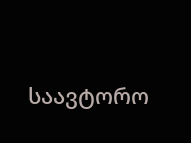საავტორო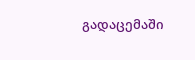გადაცემაში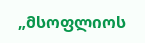„მსოფლიოს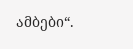ამბები“.